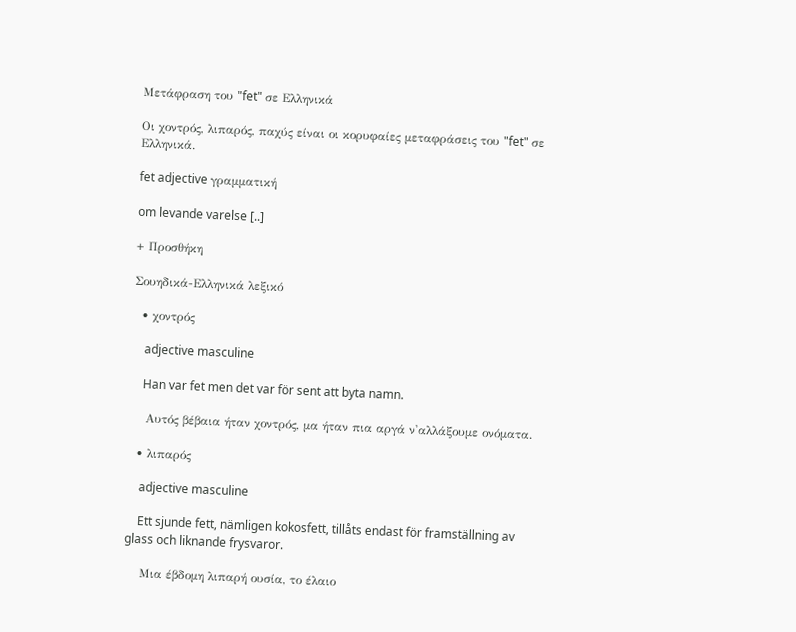Μετάφραση του "fet" σε Ελληνικά

Οι χοντρός, λιπαρός, παχύς είναι οι κορυφαίες μεταφράσεις του "fet" σε Ελληνικά.

fet adjective γραμματική

om levande varelse [..]

+ Προσθήκη

Σουηδικά-Ελληνικά λεξικό

  • χοντρός

    adjective masculine

    Han var fet men det var för sent att byta namn.

    Αυτός βέβαια ήταν χοντρός, μα ήταν πια αργά ν'αλλάξουμε ονόματα.

  • λιπαρός

    adjective masculine

    Ett sjunde fett, nämligen kokosfett, tillåts endast för framställning av glass och liknande frysvaror.

    Μια έβδομη λιπαρή ουσία, το έλαιο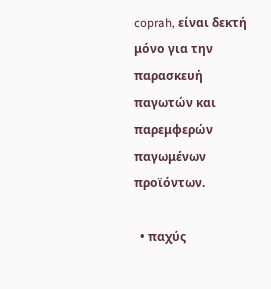coprah, είναι δεκτή μόνο για την παρασκευή παγωτών και παρεμφερών παγωμένων προϊόντων.

  • παχύς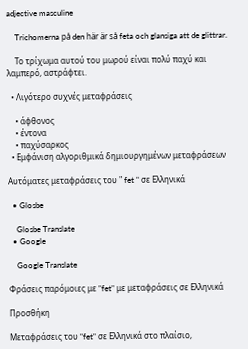adjective masculine

    Trichomerna på den här är så feta och glansiga att de glittrar.

    Το τρίχωμα αυτού του μωρού είναι πολύ παχύ και λαμπερό, αστράφτει.

  • Λιγότερο συχνές μεταφράσεις

    • άφθονος
    • έντονα
    • παχύσαρκος
  • Εμφάνιση αλγοριθμικά δημιουργημένων μεταφράσεων

Αυτόματες μεταφράσεις του " fet " σε Ελληνικά

  • Glosbe

    Glosbe Translate
  • Google

    Google Translate

Φράσεις παρόμοιες με "fet" με μεταφράσεις σε Ελληνικά

Προσθήκη

Μεταφράσεις του "fet" σε Ελληνικά στο πλαίσιο,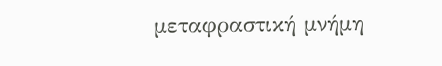μεταφραστική μνήμη